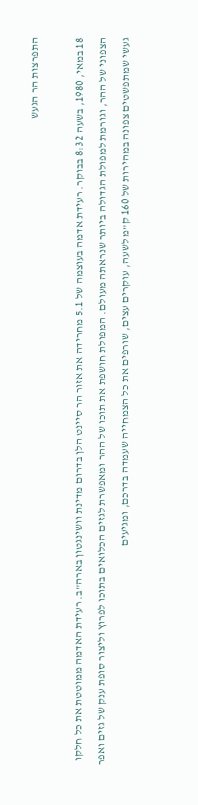התפרצות הר הגעש

18 במאי, 1980, בשעה 8:32 בבוקר. רעידת אדמה בעוצמה של 5.1 מחרידה את אזור הר סיינט הלן בדרום מדינת וושינגטון בארה"ב. רעידת האדמה ממוטטת את כל חלקו הצפוני של ההר, וגורמת למפולת הגדולה ביותר שנראתה מעולם. המפולת חושפת את תוכו של ההר ומאפשרת לגזים הכלואים בתוכו לפרוץ וליצור סופת ענק של גזים ואפר געשי שמתפשטים צפונה במהירות של 160 ק"מ לשעה, עוקרים עצים, שורפים את כל הצמחייה שעמדה בדרכם, ומגיעים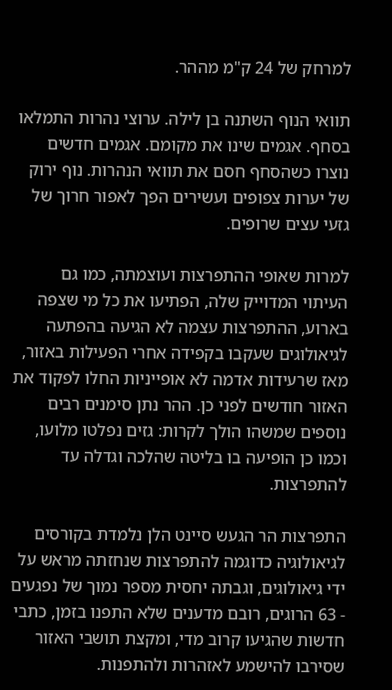למרחק של 24 ק"מ מההר.

תוואי הנוף השתנה בן לילה. ערוצי נהרות התמלאו בסחף. אגמים שינו את מקומם. אגמים חדשים נוצרו כשהסחף חסם את תוואי הנהרות. נוף ירוק של יערות צפופים ועשירים הפך לאפור חרוך של גזעי עצים שרופים.

למרות שאופי ההתפרצות ועוצמתה, כמו גם העיתוי המדוייק שלה, הפתיעו את כל מי שצפה בארוע, ההתפרצות עצמה לא הגיעה בהפתעה לגיאולוגים שעקבו בקפידה אחרי הפעילות באזור, מאז שרעידות אדמה לא אופייניות החלו לפקוד את האזור חודשים לפני כן. ההר נתן סימנים רבים נוספים שמשהו הולך לקרות: גזים נפלטו מלועו, וכמו כן הופיעה בו בליטה שהלכה וגדלה עד להתפרצות.

התפרצות הר הגעש סיינט הלן נלמדת בקורסים לגיאולוגיה כדוגמה להתפרצות שנחזתה מראש על ידי גיאולוגים, וגבתה יחסית מספר נמוך של נפגעים - 63 הרוגים, רובם מדענים שלא התפנו בזמן, כתבי חדשות שהגיעו קרוב מדי, ומקצת תושבי האזור שסירבו להישמע לאזהרות ולהתפנות.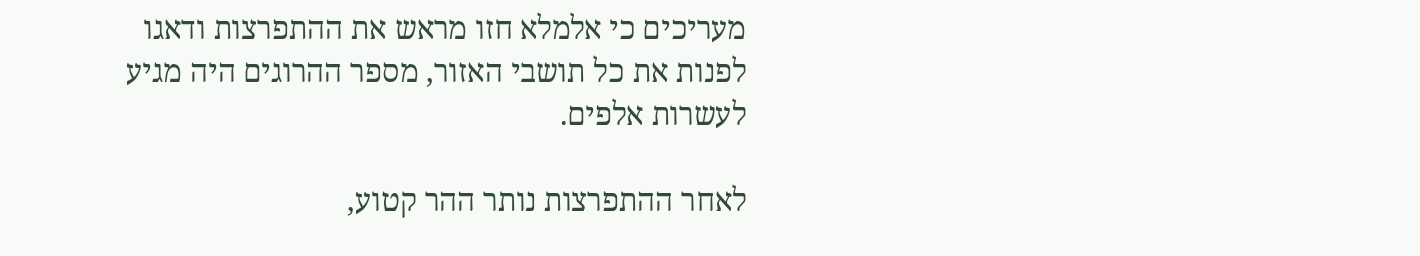מעריכים כי אלמלא חזו מראש את ההתפרצות ודאגו לפנות את כל תושבי האזור, מספר ההרוגים היה מגיע לעשרות אלפים.

לאחר ההתפרצות נותר ההר קטוע,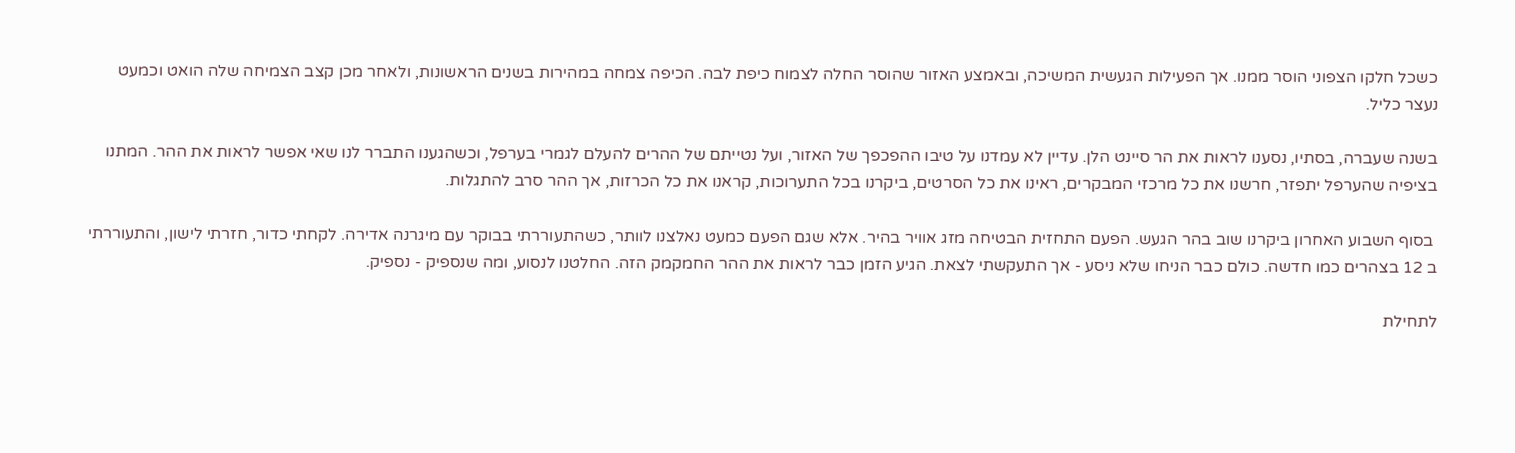כשכל חלקו הצפוני הוסר ממנו. אך הפעילות הגעשית המשיכה, ובאמצע האזור שהוסר החלה לצמוח כיפת לבה. הכיפה צמחה במהירות בשנים הראשונות, ולאחר מכן קצב הצמיחה שלה הואט וכמעט נעצר כליל.

בשנה שעברה, בסתיו, נסענו לראות את הר סיינט הלן. עדיין לא עמדנו על טיבו ההפכפך של האזור, ועל נטייתם של ההרים להעלם לגמרי בערפל, וכשהגענו התברר לנו שאי אפשר לראות את ההר. המתנו בציפיה שהערפל יתפזר, חרשנו את כל מרכזי המבקרים, ראינו את כל הסרטים, ביקרנו בכל התערוכות, קראנו את כל הכרזות, אך ההר סרב להתגלות.

 בסוף השבוע האחרון ביקרנו שוב בהר הגעש. הפעם התחזית הבטיחה מזג אוויר בהיר. אלא שגם הפעם כמעט נאלצנו לוותר, כשהתעוררתי בבוקר עם מיגרנה אדירה. לקחתי כדור, חזרתי לישון, והתעוררתי ב 12 בצהרים כמו חדשה. כולם כבר הניחו שלא ניסע - אך התעקשתי לצאת. הגיע הזמן כבר לראות את ההר החמקמק הזה. החלטנו לנסוע, ומה שנספיק - נספיק.

לתחילת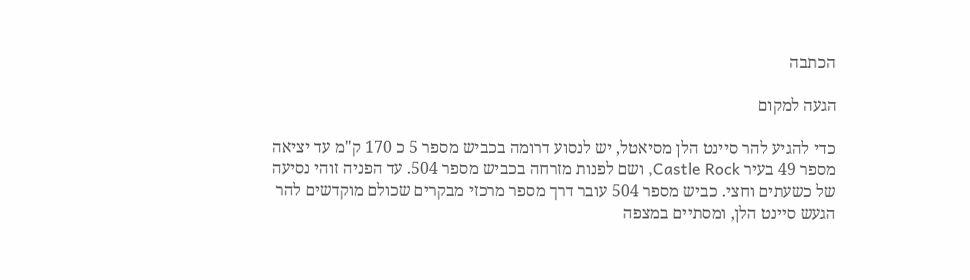הכתבה

הגעה למקום

כדי להגיע להר סיינט הלן מסיאטל, יש לנסוע דרומה בכביש מספר 5 כ 170 ק"מ עד יציאה מספר 49 בעיר Castle Rock, ושם לפנות מזרחה בכביש מספר 504. עד הפניה זוהי נסיעה של כשעתים וחצי. כביש מספר 504 עובר דרך מספר מרכזי מבקרים שכולם מוקדשים להר הגעש סיינט הלן, ומסתיים במצפה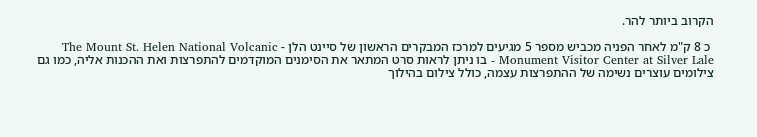הקרוב ביותר להר.

 כ 8 ק"מ לאחר הפניה מכביש מספר 5 מגיעים למרכז המבקרים הראשון של סיינט הלן - The Mount St. Helen National Volcanic Monument Visitor Center at Silver Lale - בו ניתן לראות סרט המתאר את הסימנים המוקדמים להתפרצות ואת ההכנות אליה, כמו גם צילומים עוצרים נשימה של ההתפרצות עצמה, כולל צילום בהילוך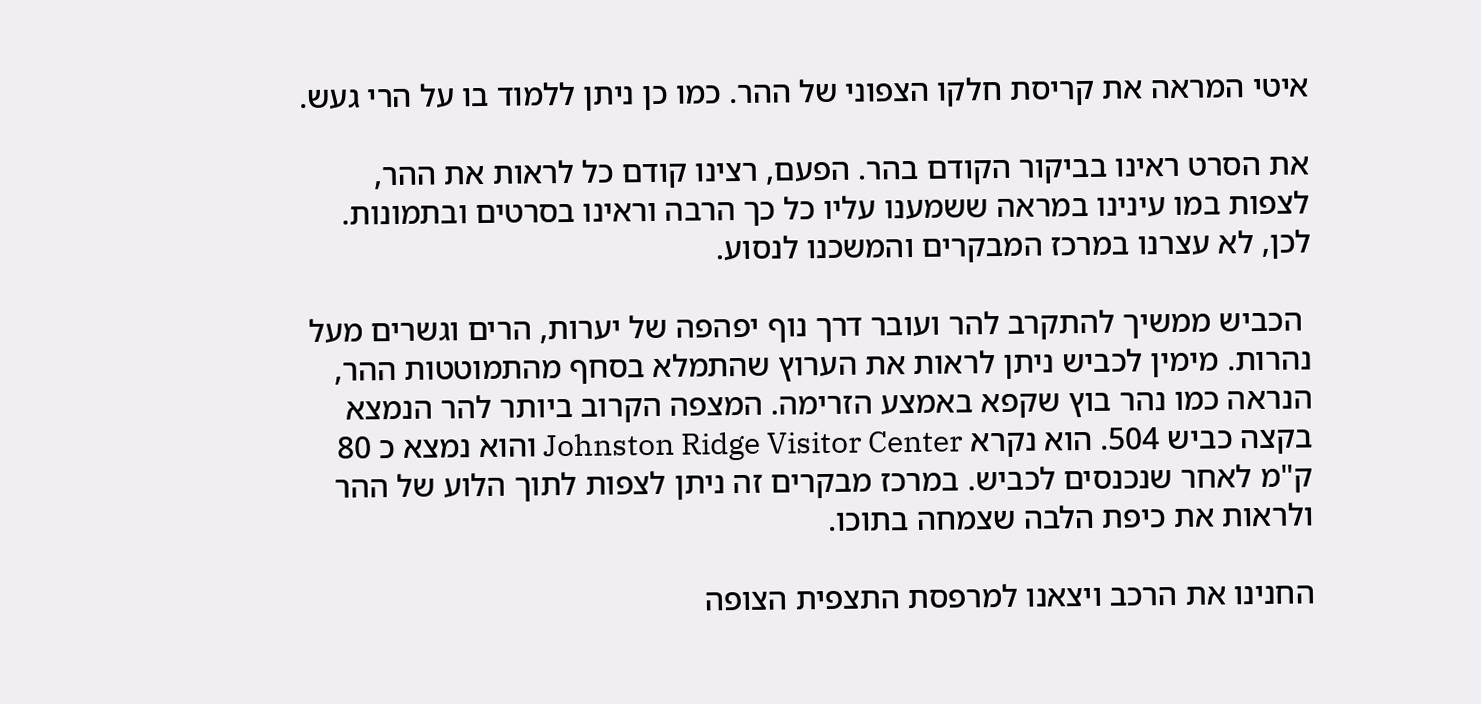איטי המראה את קריסת חלקו הצפוני של ההר. כמו כן ניתן ללמוד בו על הרי געש.

את הסרט ראינו בביקור הקודם בהר. הפעם, רצינו קודם כל לראות את ההר, לצפות במו עינינו במראה ששמענו עליו כל כך הרבה וראינו בסרטים ובתמונות. לכן, לא עצרנו במרכז המבקרים והמשכנו לנסוע.

 הכביש ממשיך להתקרב להר ועובר דרך נוף יפהפה של יערות, הרים וגשרים מעל נהרות. מימין לכביש ניתן לראות את הערוץ שהתמלא בסחף מהתמוטטות ההר, הנראה כמו נהר בוץ שקפא באמצע הזרימה. המצפה הקרוב ביותר להר הנמצא בקצה כביש 504. הוא נקרא Johnston Ridge Visitor Center והוא נמצא כ 80 ק"מ לאחר שנכנסים לכביש. במרכז מבקרים זה ניתן לצפות לתוך הלוע של ההר ולראות את כיפת הלבה שצמחה בתוכו.

החנינו את הרכב ויצאנו למרפסת התצפית הצופה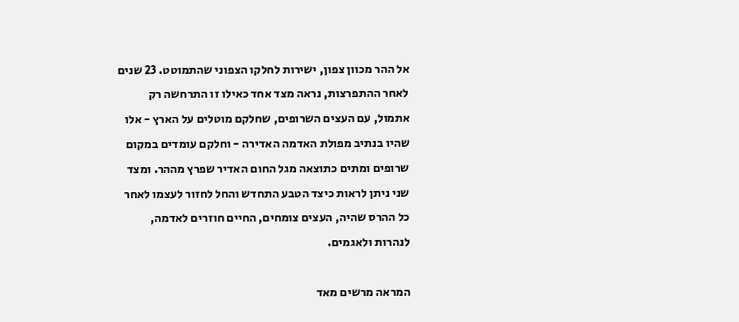אל ההר מכוון צפון, ישירות לחלקו הצפוני שהתמוטט. 23 שנים לאחר ההתפרצות, נראה מצד אחד כאילו זו התרחשה רק אתמול, עם העצים השרופים, שחלקם מוטלים על הארץ - אלו שהיו בנתיב מפולת האדמה האדירה - וחלקם עומדים במקום שרופים ומתים כתוצאה מגל החום האדיר שפרץ מההר. ומצד שני ניתן לראות כיצד הטבע התחדש והחל לחזור לעצמו לאחר כל ההרס שהיה, העצים צומחים, החיים חוזרים לאדמה, לנהרות ולאגמים.

המראה מרשים מאד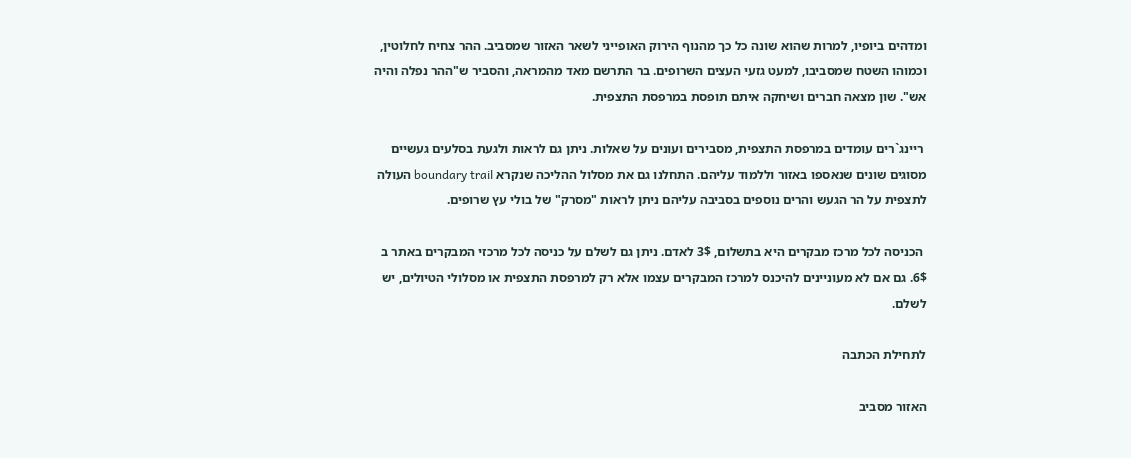ומדהים ביופיו, למרות שהוא שונה כל כך מהנוף הירוק האופייני לשאר האזור שמסביב. ההר צחיח לחלוטין, וכמוהו השטח שמסביבו, למעט גזעי העצים השרופים. בר התרשם מאד מהמראה, והסביר ש"ההר נפלה והיה אש". שון מצאה חברים ושיחקה איתם תופסת במרפסת התצפית.

 ריינג`רים עומדים במרפסת התצפית, מסבירים ועונים על שאלות. ניתן גם לראות ולגעת בסלעים געשיים מסוגים שונים שנאספו באזור וללמוד עליהם. התחלנו גם את מסלול ההליכה שנקרא boundary trail העולה לתצפית על הר הגעש והרים נוספים בסביבה עליהם ניתן לראות "מסרק" של בולי עץ שרופים.

 הכניסה לכל מרכז מבקרים היא בתשלום, 3$ לאדם. ניתן גם לשלם על כניסה לכל מרכזי המבקרים באתר ב 6$. גם אם לא מעוניינים להיכנס למרכז המבקרים עצמו אלא רק למרפסת התצפית או מסלולי הטיולים, יש לשלם.

לתחילת הכתבה

האזור מסביב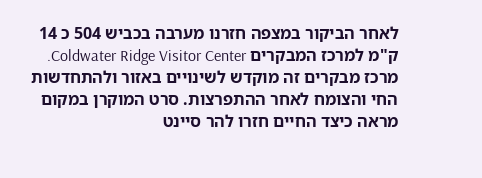לאחר הביקור במצפה חזרנו מערבה בכביש 504 כ 14 ק"מ למרכז המבקרים Coldwater Ridge Visitor Center. מרכז מבקרים זה מוקדש לשינויים באזור ולהתחדשות החי והצומח לאחר ההתפרצות. סרט המוקרן במקום מראה כיצד החיים חזרו להר סיינט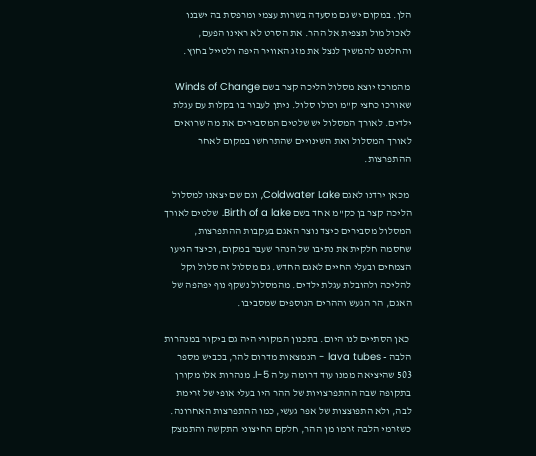הלן. במקום יש גם מסעדה בשרות עצמי ומרפסת בה ישבנו לאכול מול תצפית אל ההר. את הסרט לא ראינו הפעם, והחלטנו להמשיך לנצל את מזג האוויר היפה ולטייל בחוץ.

 מהמרכז יוצא מסלול הליכה קצר בשם Winds of Change שאורכו כחצי ק"מ וכולו סלול. ניתן לעבור בו בקלות עם עגלת ילדים. לאורך המסלול יש שלטים המסבירים את מה שרואים לאורך המסלול ואת השינויים שהתרחשו במקום לאחר ההתפרצות.

 מכאן ירדנו לאגם Coldwater Lake, וגם שם יצאנו למסלול הליכה קצר בן כק"מ אחד בשם Birth of a lake. שלטים לאורך המסלול מסבירים כיצד נוצר האגם בעקבות ההתפרצות, שחסמה חלקית את נתיבו של הנהר שעבר במקום, וכיצד הגיעו הצמחים ובעלי החיים לאגם החדש. גם מסלול זה סלול וקל להליכה ולהובלת עגלת ילדים. מהמסלול נשקף נוף יפהפה של האגם, הר הגעש וההרים הנוספים שמסביבו.

 כאן הסתיים לנו היום. בתכנון המקורי היה גם ביקור במנהרות הלבה - lava tubes - הנמצאות מדרום להר, בכביש מספר 503 שהיציאה ממנו עוד דרומה על ה I-5. מנהרות אלו מקורן בתקופה שבה ההתפרצויות של ההר היו בעלי אופי של זרימת לבה, ולא התפוצצות של אפר געשי, כמו ההתפרצות האחרונה. כשזרמי הלבה זרמו מן ההר, חלקם החיצוני התקשה והתמצק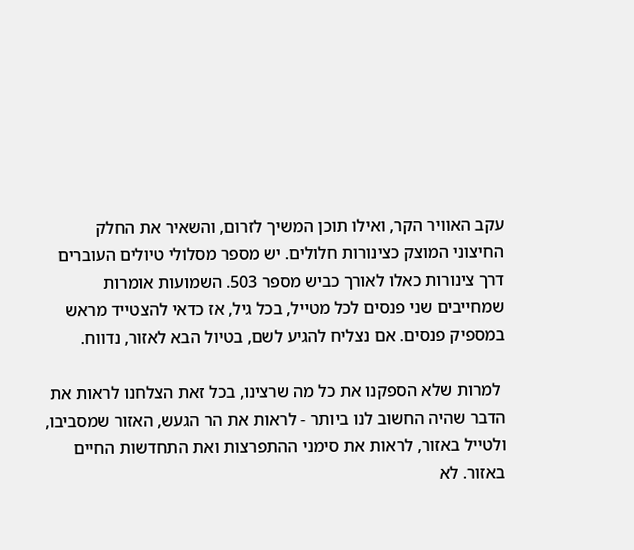עקב האוויר הקר, ואילו תוכן המשיך לזרום, והשאיר את החלק החיצוני המוצק כצינורות חלולים. יש מספר מסלולי טיולים העוברים דרך צינורות כאלו לאורך כביש מספר 503. השמועות אומרות שמחייבים שני פנסים לכל מטייל, בכל גיל, אז כדאי להצטייד מראש במספיק פנסים. אם נצליח להגיע לשם, בטיול הבא לאזור, נדווח.

 למרות שלא הספקנו את כל מה שרצינו, בכל זאת הצלחנו לראות את הדבר שהיה החשוב לנו ביותר - לראות את הר הגעש, האזור שמסביבו, ולטייל באזור, לראות את סימני ההתפרצות ואת התחדשות החיים באזור. לא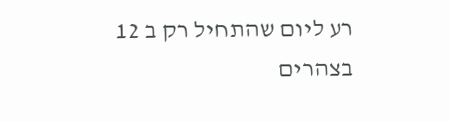רע ליום שהתחיל רק ב 12 בצהרים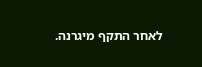לאחר התקף מיגרנה.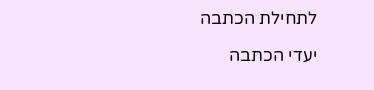לתחילת הכתבה

יעדי הכתבה